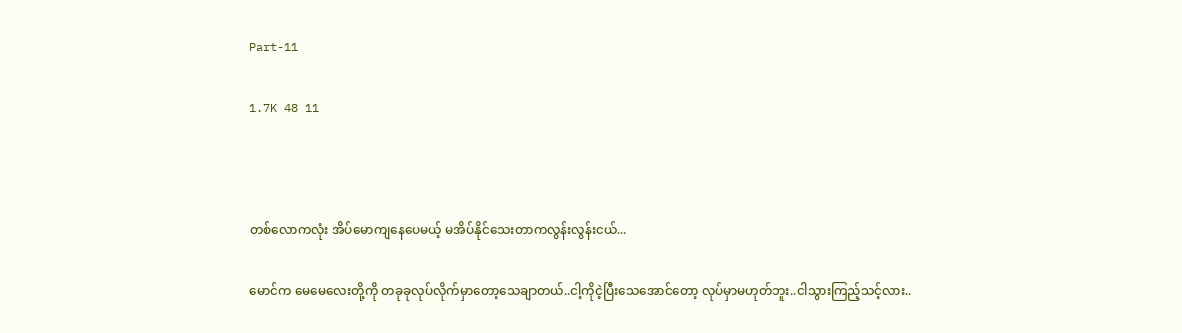Part-11

1.7K 48 11



တစ်လောကလုံး အိပ်မောကျနေပေမယ့် မအိပ်နိုင်သေးတာကလွန်းလွန်းငယ်...

မောင်က မေမေလေးတို့ကို တခုခုလုပ်လိုက်မှာတော့သေချာတယ်..ငါ့ကိုငဲ့ပြီးသေအောင်တော့ လုပ်မှာမဟုတ်ဘူး..ငါသွားကြည့်သင့်လား..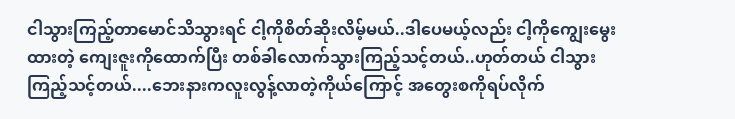ငါသွားကြည့်တာမောင်သိသွားရင် ငါ့ကိုစိတ်ဆိုးလိမ့်မယ်..ဒါပေမယ့်လည်း ငါ့ကိုကျွေးမွေးထားတဲ့ ကျေးဇူးကိုထောက်ပြီး တစ်ခါလောက်သွားကြည့်သင့်တယ်..ဟုတ်တယ် ငါသွားကြည့်သင့်တယ်....ဘေးနားကလူးလွန့်လာတဲ့ကိုယ်ကြောင့် အတွေးစကိုရပ်လိုက်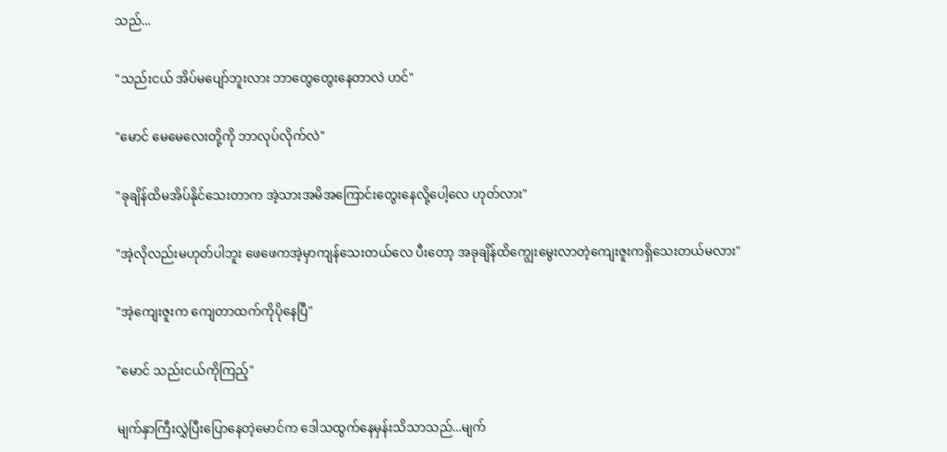သည်...

"သည်းငယ် အိပ်မပျော်ဘူးလား ဘာတွေတွေးနေတာလဲ ဟင်"

"မောင် မေမေလေးတို့ကို ဘာလုပ်လိုက်လဲ"

"ခုချိန်ထိမအိပ်‌နိုင်သေးတာက အဲ့သားအမိ‌အကြောင်းတွေးနေလို့ပေါ့လေ ဟုတ်လား"

"အဲ့လိုလည်းမဟုတ်ပါဘူး ဖေဖေကအဲ့မှာကျန်သေးတယ်လေ ပီးတော့ အခုချိန်ထိကျွေးမွေးလာတဲ့ကျေးဇူးကရှိသေးတယ်မလား"

"အဲ့ကျေးဇူးက ကျေတာထက်ကိုပိုနေပြီ"

"မောင် သည်းငယ်ကိုကြည့်"

မျက်နှာကြီးလွှဲပြီးပြောနေတဲ့မောင်က ဒေါသထွက်နေမှန်းသိသာသည်...မျက်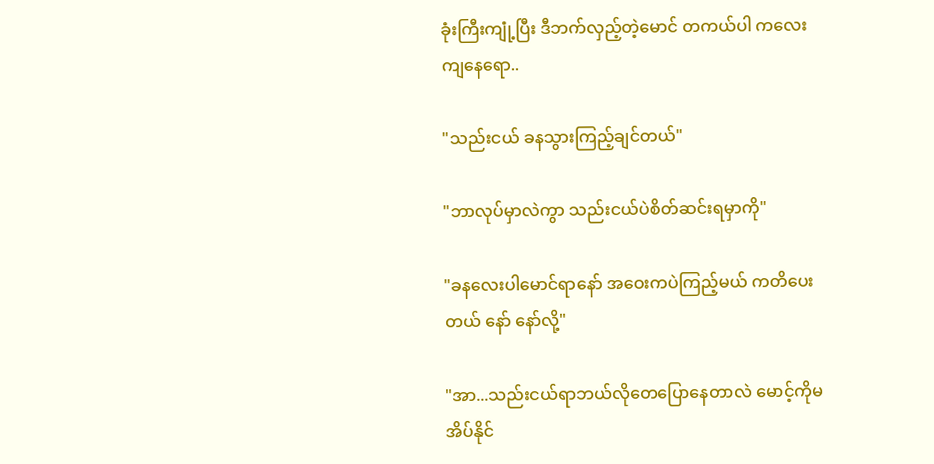ခုံးကြီးကျုံ့ပြီး ဒီဘက်လှည့်တဲ့မောင် တကယ်ပါ ကလေးကျနေရော..

"သည်းငယ် ခနသွားကြည့်ချင်တယ်"

"ဘာလုပ်မှာလဲကွာ သည်းငယ်ပဲစိတ်ဆင်းရမှာကို"

"ခနလေးပါမောင်ရာနော် အဝေးကပဲကြည့်မယ် ကတိပေးတယ် နော် နော်လို့"

"အာ...သည်းငယ်ရာဘယ်လိုတေပြောနေတာလဲ မောင့်ကိုမအိပ်နိုင်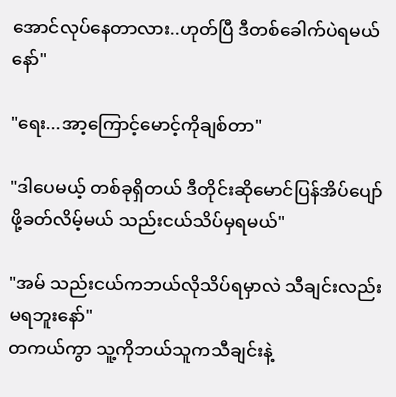အောင်လုပ်နေတာလား..ဟုတ်ပြီ ဒီတစ်ခေါက်ပဲရမယ်နော်"

"ရေး...အာ့ကြောင့်မောင့်ကိုချစ်တာ"

"ဒါပေမယ့် တစ်ခုရှိတယ် ဒီတိုင်းဆိုမောင်ပြန်အိပ်ပျော်ဖို့ခတ်လိမ့်မယ် သည်းငယ်သိပ်မှရမယ်"

"အမ် သည်းငယ်ကဘယ်လိုသိပ်ရမှာလဲ သီချင်းလည်းမရဘူးနော်"
တကယ်ကွာ သူ့ကိုဘယ်သူကသီချင်းနဲ့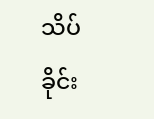သိပ်ခိုင်း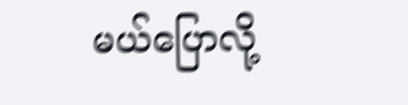မယ်ပြောလို့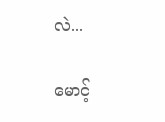လဲ...

မောင့်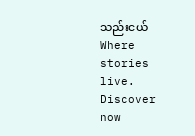သည်းငယ်Where stories live. Discover now